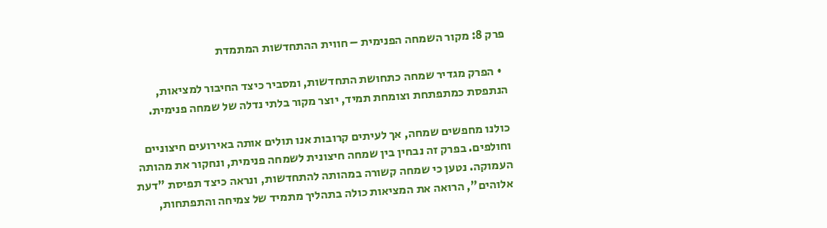פרק 8: מקור השמחה הפנימית – חווית ההתחדשות המתמדת

  • הפרק מגדיר שמחה כתחושת התחדשות, ומסביר כיצד החיבור למציאות, הנתפסת כמתפתחת וצומחת תמיד, יוצר מקור בלתי נדלה של שמחה פנימית.

כולנו מחפשים שמחה, אך לעיתים קרובות אנו תולים אותה באירועים חיצוניים וחולפים. בפרק זה נבחין בין שמחה חיצונית לשמחה פנימית, ונחקור את מהותה העמוקה. נטען כי שמחה קשורה במהותה להתחדשות, ונראה כיצד תפיסת "דעת אלוהים", הרואה את המציאות כולה בתהליך מתמיד של צמיחה והתפתחות,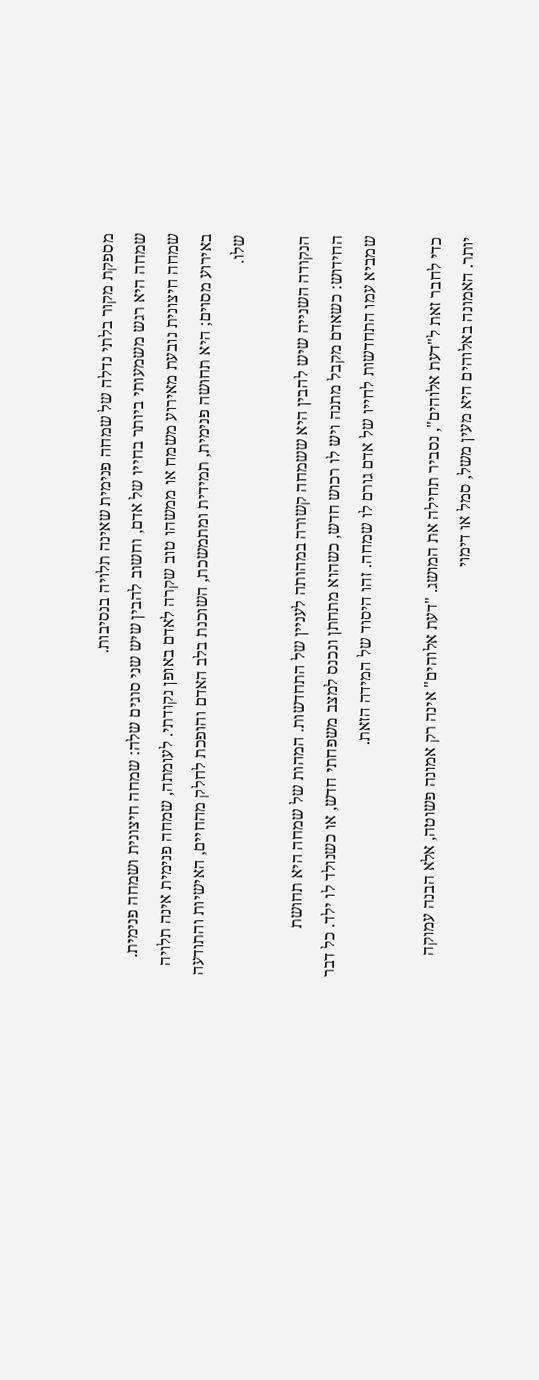מספקת מקור בלתי נדלה של שמחה פנימית שאינה תלויה בנסיבות.
שמחה היא רגש משמעותי ביותר בחייו של אדם, וחשוב להבין שיש שני סוגים שלה: שמחה חיצונית ושמחה פנימית. שמחה חיצונית נובעת מאירוע משמח או ממשהו טוב שקרה לאדם באופן נקודתי. לעומתה, שמחה פנימית אינה תלויה באירוע מסוים; היא תחושה פנימית, תמידית ומתמשכת, השוכנת בלב האדם והופכת לחלק מהחיים, האישיות והתודעה שלו.

הנקודה השנייה שיש להבין היא ששמחה קשורה במהותה לעניין של התחדשות. המהות של שמחה היא תחושת החידוש: כשאדם מקבל מתנה ויש לו רכוש חדש, כשהוא מתחתן ונכנס למצב משפחתי חדש, או כשנולד לו ילד. כל דבר שמביא עמו התחדשות לחייו של אדם גורם לו שמחה. זהו היסוד של המידה הזאת.

כדי לחבר זאת ל"דעת אלוהים", נסביר תחילה את המושג. "דעת אלוהים" אינה רק אמונה פשוטה, אלא הבנה עמוקה יותר. האמונה באלוהים היא מעין משל, סמל או דימוי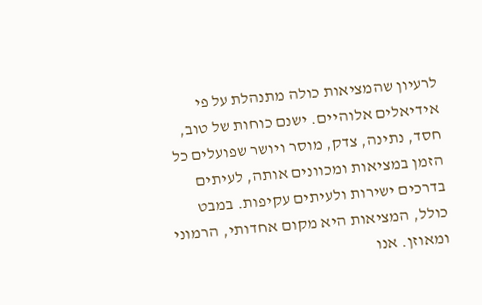לרעיון שהמציאות כולה מתנהלת על פי אידיאלים אלוהיים. ישנם כוחות של טוב, חסד, נתינה, צדק, מוסר ויושר שפועלים כל הזמן במציאות ומכוונים אותה, לעיתים בדרכים ישירות ולעיתים עקיפות. במבט כולל, המציאות היא מקום אחדותי, הרמוני ומאוזן. אנו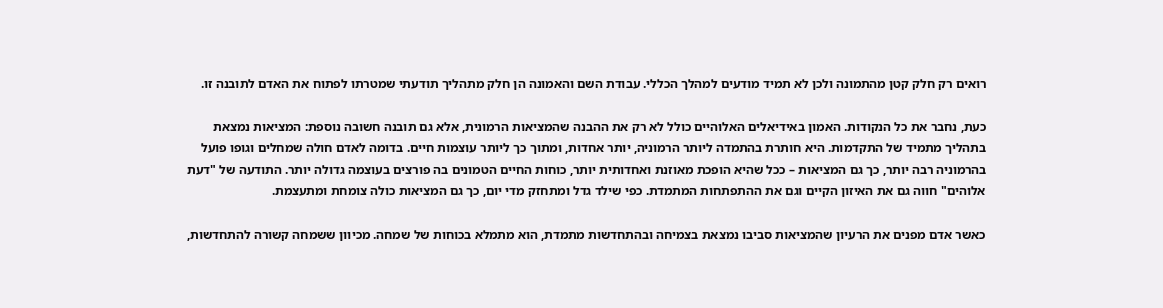רואים רק חלק קטן מהתמונה ולכן לא תמיד מודעים למהלך הכללי. עבודת השם והאמונה הן חלק מתהליך תודעתי שמטרתו לפתוח את האדם לתובנה זו.

כעת, נחבר את כל הנקודות. האמון באידיאלים האלוהיים כולל לא רק את ההבנה שהמציאות הרמונית, אלא גם תובנה חשובה נוספת: המציאות נמצאת בתהליך מתמיד של התקדמות. היא חותרת בהתמדה ליותר הרמוניה, יותר אחדות, ומתוך כך ליותר עוצמות חיים. בדומה לאדם חולה שמחלים וגופו פועל בהרמוניה רבה יותר, כך גם המציאות – ככל שהיא הופכת מאוזנת ואחדותית יותר, כוחות החיים הטמונים בה פורצים בעוצמה גדולה יותר. התודעה של "דעת אלוהים" חווה גם את האיזון הקיים וגם את ההתפתחות המתמדת. כפי שילד גדל ומתחזק מדי יום, כך גם המציאות כולה צומחת ומתעצמת.

כאשר אדם מפנים את הרעיון שהמציאות סביבו נמצאת בצמיחה ובהתחדשות מתמדת, הוא מתמלא בכוחות של שמחה. מכיוון ששמחה קשורה להתחדשות,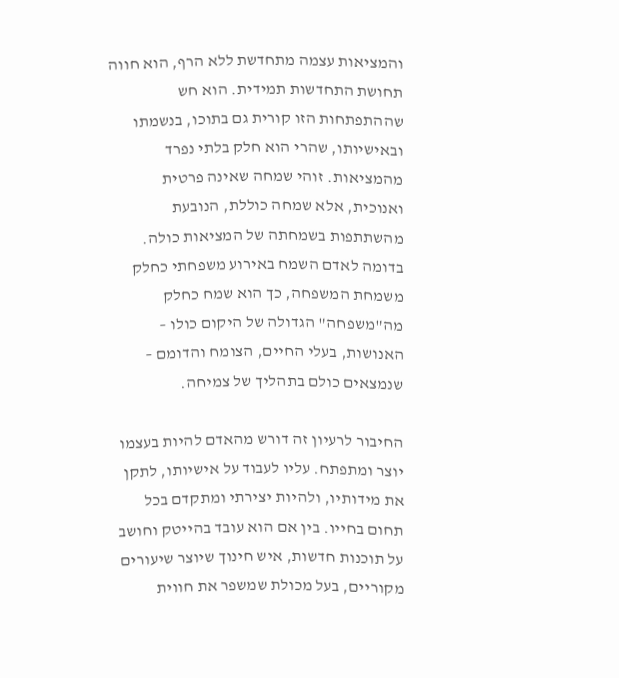והמציאות עצמה מתחדשת ללא הרף, הוא חווה תחושת התחדשות תמידית. הוא חש שההתפתחות הזו קורית גם בתוכו, בנשמתו ובאישיותו, שהרי הוא חלק בלתי נפרד מהמציאות. זוהי שמחה שאינה פרטית ואנוכית, אלא שמחה כוללת, הנובעת מהשתתפות בשמחתה של המציאות כולה. בדומה לאדם השמח באירוע משפחתי כחלק משמחת המשפחה, כך הוא שמח כחלק מה"משפחה" הגדולה של היקום כולו – האנושות, בעלי החיים, הצומח והדומם – שנמצאים כולם בתהליך של צמיחה.

החיבור לרעיון זה דורש מהאדם להיות בעצמו יוצר ומתפתח. עליו לעבוד על אישיותו, לתקן את מידותיו, ולהיות יצירתי ומתקדם בכל תחום בחייו. בין אם הוא עובד בהייטק וחושב על תוכנות חדשות, איש חינוך שיוצר שיעורים מקוריים, בעל מכולת שמשפר את חווית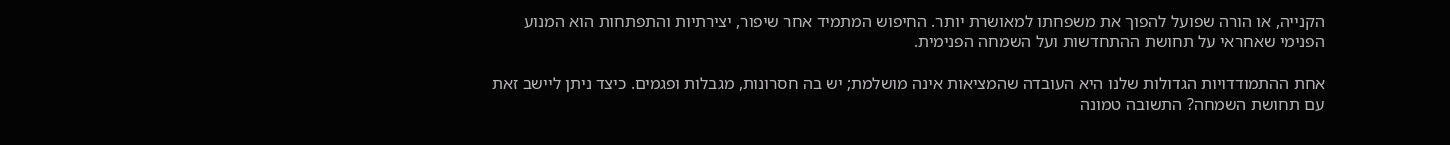הקנייה, או הורה שפועל להפוך את משפחתו למאושרת יותר. החיפוש המתמיד אחר שיפור, יצירתיות והתפתחות הוא המנוע הפנימי שאחראי על תחושת ההתחדשות ועל השמחה הפנימית.

אחת ההתמודדויות הגדולות שלנו היא העובדה שהמציאות אינה מושלמת; יש בה חסרונות, מגבלות ופגמים. כיצד ניתן ליישב זאת עם תחושת השמחה? התשובה טמונה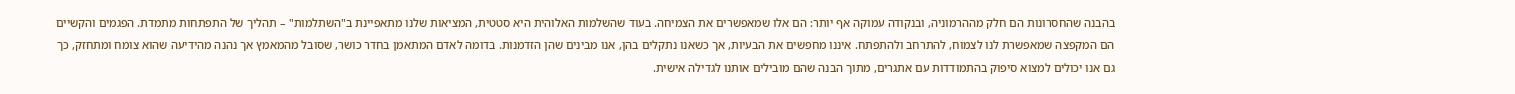בהבנה שהחסרונות הם חלק מההרמוניה, ובנקודה עמוקה אף יותר: הם אלו שמאפשרים את הצמיחה. בעוד שהשלמות האלוהית היא סטטית, המציאות שלנו מתאפיינת ב"השתלמות" – תהליך של התפתחות מתמדת. הפגמים והקשיים הם המקפצה שמאפשרת לנו לצמוח, להתרחב ולהתפתח. איננו מחפשים את הבעיות, אך כשאנו נתקלים בהן, אנו מבינים שהן הזדמנות. בדומה לאדם המתאמן בחדר כושר, שסובל מהמאמץ אך נהנה מהידיעה שהוא צומח ומתחזק, כך גם אנו יכולים למצוא סיפוק בהתמודדות עם אתגרים, מתוך הבנה שהם מובילים אותנו לגדילה אישית.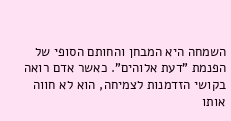השמחה היא המבחן והחותם הסופי של הפנמת "דעת אלוהים". כאשר אדם רואה בקושי הזדמנות לצמיחה, הוא לא חווה אותו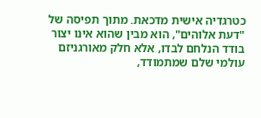כטרגדיה אישית מדכאת. מתוך תפיסה של "דעת אלוהים", הוא מבין שהוא אינו יצור בודד הנלחם לבדו, אלא חלק מאורגניזם עולמי שלם שמתמודד,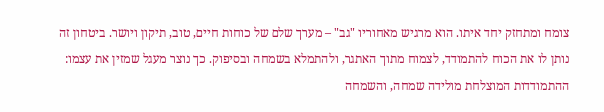צומח ומתחזק יחד איתו. הוא מרגיש מאחוריו "גב" – מערך שלם של כוחות חיים, טוב, תיקון ויושר. ביטחון זה נותן לו את הכוח להתמודד, לצמוח מתוך האתגר, ולהתמלא בשמחה ובסיפוק. כך נוצר מעגל שמזין את עצמו: ההתמודדות המוצלחת מולידה שמחה, והשמחה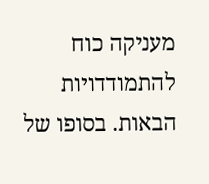מעניקה כוח להתמודדויות הבאות. בסופו של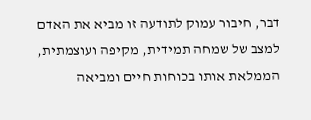דבר, חיבור עמוק לתודעה זו מביא את האדם למצב של שמחה תמידית, מקיפה ועוצמתית, הממלאת אותו בכוחות חיים ומביאה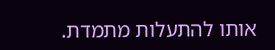אותו להתעלות מתמדת.